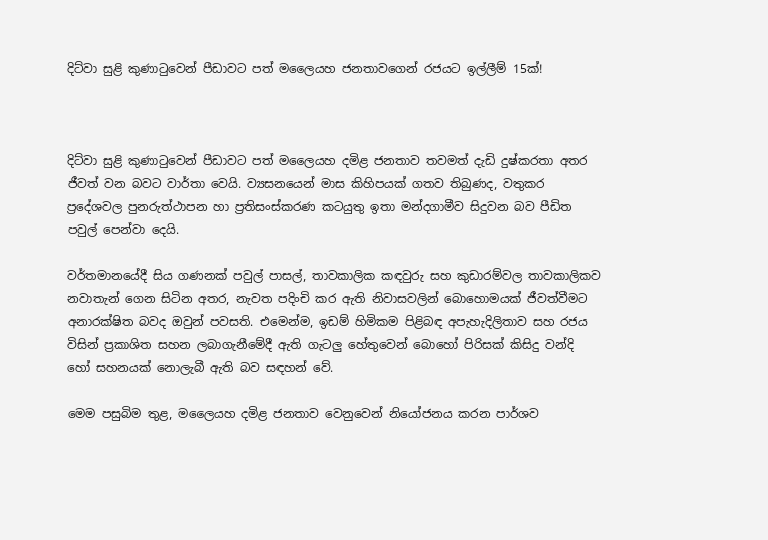දිට්වා සුළි කුණාටුවෙන් පීඩාවට පත් මලෛයහ ජනතාවගෙන් රජයට ඉල්ලීම් 15ක්!



දිට්වා සුළි කුණාටුවෙන් පීඩාවට පත් මලෛයහ දමිළ ජනතාව තවමත් දැඩි දුෂ්කරතා අතර ජීවත් වන බවට වාර්තා වෙයි. ව්‍යසනයෙන් මාස කිහිපයක් ගතව තිබුණද, වතුකර ප්‍රදේශවල පුනරුත්ථාපන හා ප්‍රතිසංස්කරණ කටයුතු ඉතා මන්දගාමීව සිදුවන බව පීඩිත පවුල් පෙන්වා දෙයි.

වර්තමානයේදී සිය ගණනක් පවුල් පාසල්, තාවකාලික කඳවුරු සහ කුඩාරම්වල තාවකාලිකව නවාතැන් ගෙන සිටින අතර, නැවත පදිංචි කර ඇති නිවාසවලින් බොහොමයක් ජීවත්වීමට අනාරක්ෂිත බවද ඔවුන් පවසති. එමෙන්ම, ඉඩම් හිමිකම පිළිබඳ අපැහැදිලිතාව සහ රජය විසින් ප්‍රකාශිත සහන ලබාගැනීමේදී ඇති ගැටලු හේතුවෙන් බොහෝ පිරිසක් කිසිදු වන්දි හෝ සහනයක් නොලැබී ඇති බව සඳහන් වේ.

මෙම පසුබිම තුළ, මලෛයහ දමිළ ජනතාව වෙනුවෙන් නියෝජනය කරන පාර්ශව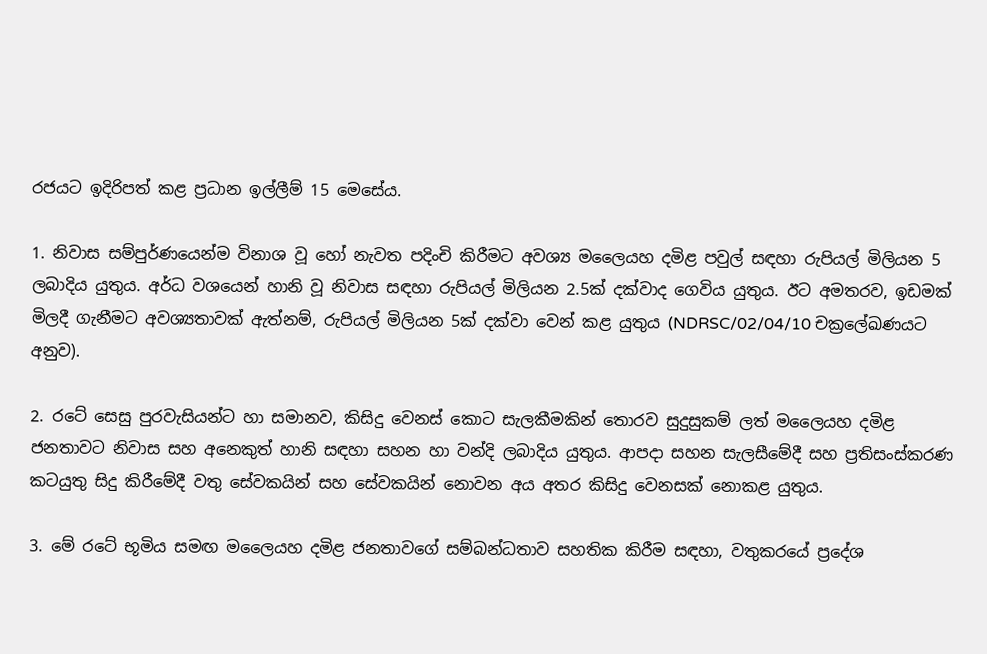රජයට ඉදිරිපත් කළ ප්‍රධාන ඉල්ලීම් 15 මෙසේය.

1. නිවාස සම්පුර්ණයෙන්ම විනාශ වූ හෝ නැවත පදිංචි කිරීමට අවශ්‍ය මලෛයහ දමිළ පවුල් සඳහා රුපියල් මිලියන 5 ලබාදිය යුතුය. අර්ධ වශයෙන් හානි වූ නිවාස සඳහා රුපියල් මිලියන 2.5ක් දක්වාද ගෙවිය යුතුය. ඊට අමතරව, ඉඩමක් මිලදී ගැනීමට අවශ්‍යතාවක් ඇත්නම්, රුපියල් මිලියන 5ක් දක්වා වෙන් කළ යුතුය (NDRSC/02/04/10 චක්‍රලේඛණයට අනුව).

2. රටේ සෙසු පුරවැසියන්ට හා සමානව, කිසිදු වෙනස් කොට සැලකීමකින් තොරව සුදුසුකම් ලත් මලෛයහ දමිළ ජනතාවට නිවාස සහ අනෙකුත් හානි සඳහා සහන හා වන්දි ලබාදිය යුතුය. ආපදා සහන සැලසීමේදී සහ ප්‍රතිසංස්කරණ කටයුතු සිදු කිරීමේදී වතු සේවකයින් සහ සේවකයින් නොවන අය අතර කිසිදු වෙනසක් නොකළ යුතුය.

3. මේ රටේ භූමිය සමඟ මලෛයහ දමිළ ජනතාවගේ සම්බන්ධතාව සහතික කිරීම සඳහා, වතුකරයේ ප්‍රදේශ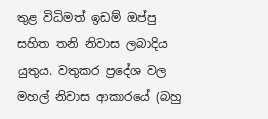තුළ විධිමත් ඉඩම් ඔප්පු සහිත තනි නිවාස ලබාදිය යුතුය. වතුකර ප්‍රදේශ වල මහල් නිවාස ආකාරයේ (බහු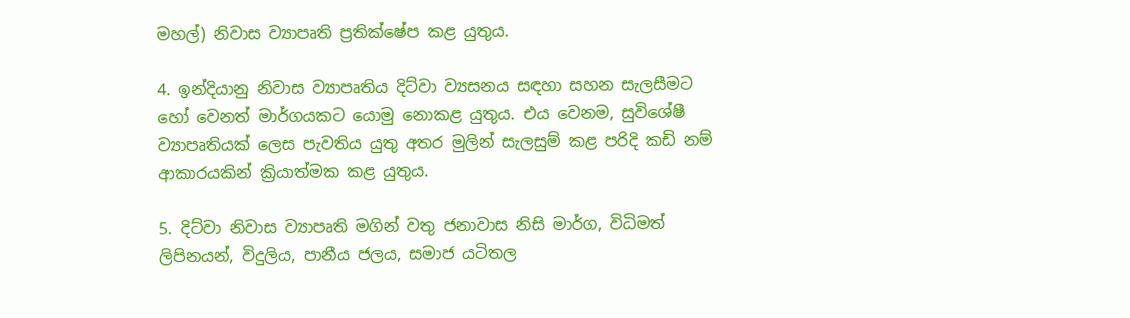මහල්) නිවාස ව්‍යාපෘති ප්‍රතික්ෂේප කළ යුතුය.

4. ඉන්දියානු නිවාස ව්‍යාපෘතිය දිට්වා ව්‍යසනය සඳහා සහන සැලසීමට හෝ වෙනත් මාර්ගයකට යොමු නොකළ යුතුය. එය වෙනම, සුවිශේෂී ව්‍යාපෘතියක් ලෙස පැවතිය යුතු අතර මුලින් සැලසුම් කළ පරිදි කඩි නම් ආකාරයකින් ක්‍රියාත්මක කළ යුතුය.

5. දිට්වා නිවාස ව්‍යාපෘති මගින් වතු ජනාවාස නිසි මාර්ග, විධිමත් ලිපිනයන්, විදුලිය, පානීය ජලය, සමාජ යටිතල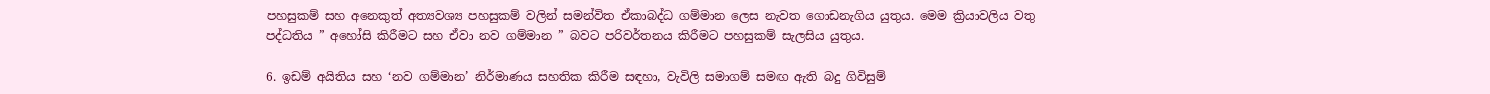පහසුකම් සහ අනෙකුත් අත්‍යවශ්‍ය පහසුකම් වලින් සමන්විත ඒකාබද්ධ ගම්මාන ලෙස නැවත ගොඩනැගිය යුතුය. මෙම ක්‍රියාවලිය වතු පද්ධතිය ” අහෝසි කිරීමට සහ ඒවා නව ගම්මාන ” බවට පරිවර්තනය කිරීමට පහසුකම් සැලසිය යුතුය.

6. ඉඩම් අයිතිය සහ ‘නව ගම්මාන’ නිර්මාණය සහතික කිරීම සඳහා, වැවිලි සමාගම් සමඟ ඇති බදු ගිවිසුම්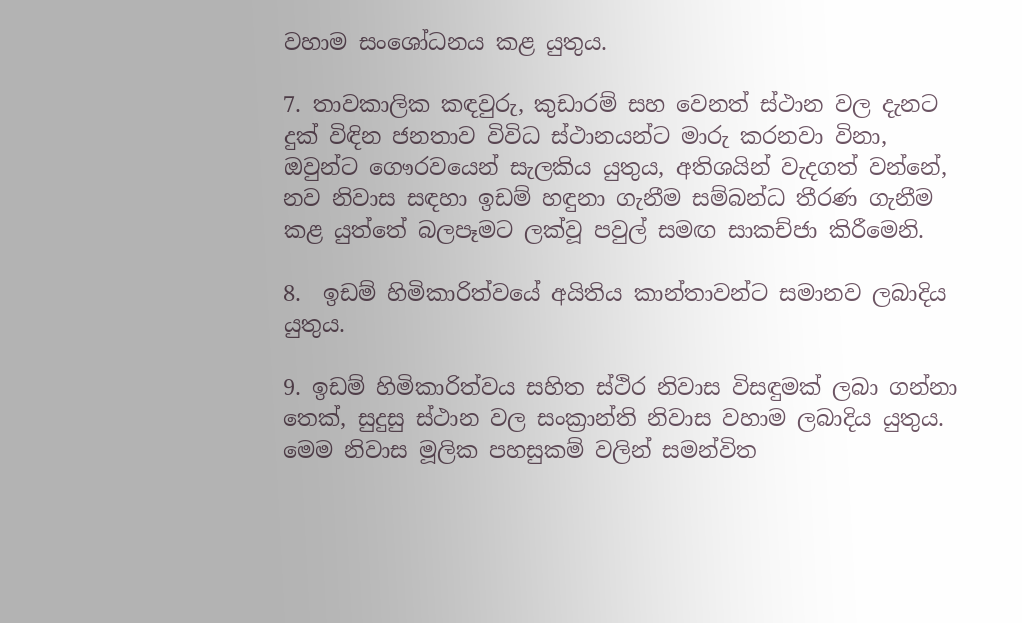වහාම සංශෝධනය කළ යුතුය.

7. තාවකාලික කඳවුරු, කුඩාරම් සහ වෙනත් ස්ථාන වල දැනට දුක් විඳින ජනතාව විවිධ ස්ථානයන්ට මාරු කරනවා විනා, ඔවුන්ට ගෞරවයෙන් සැලකිය යුතුය, අතිශයින් වැදගත් වන්නේ, නව නිවාස සඳහා ඉඩම් හඳුනා ගැනීම සම්බන්ධ තීරණ ගැනීම කළ යුත්තේ බලපෑමට ලක්වූ පවුල් සමඟ සාකච්ජා කිරීමෙනි.

8.  ඉඩම් හිමිකාරිත්වයේ අයිතිය කාන්තාවන්ට සමානව ලබාදිය යුතුය.

9. ඉඩම් හිමිකාරිත්වය සහිත ස්ථිර නිවාස විසඳුමක් ලබා ගන්නා තෙක්, සුදුසු ස්ථාන වල සංක්‍රාන්ති නිවාස වහාම ලබාදිය යුතුය. මෙම නිවාස මූලික පහසුකම් වලින් සමන්විත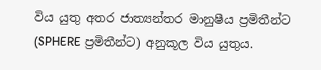විය යුතු අතර ජාත්‍යන්තර මානුෂීය ප්‍රමිතීන්ට (SPHERE ප්‍රමිතීන්ට) අනුකූල විය යුතුය.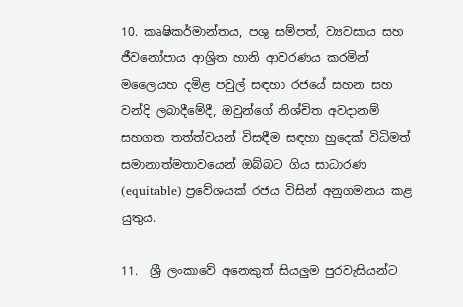10. කෘෂිකර්මාන්තය, පශු සම්පත්, ව්‍යවසාය සහ ජීවනෝපාය ආශ්‍රිත හානි ආවරණය කරමින් මලෛයහ දමිළ පවුල් සඳහා රජයේ සහන සහ වන්දි ලබාදීමේදී, ඔවුන්ගේ නිශ්චිත අවදානම් සහගත තත්ත්වයන් විසඳීම සඳහා හුදෙක් විධිමත් සමානාත්මතාවයෙන් ඔබ්බට ගිය සාධාරණ (equitable) ප්‍රවේශයක් රජය විසින් අනුගමනය කළ යුතුය.

11.  ශ්‍රී ලංකාවේ අනෙකුත් සියලුම පුරවැසියන්ට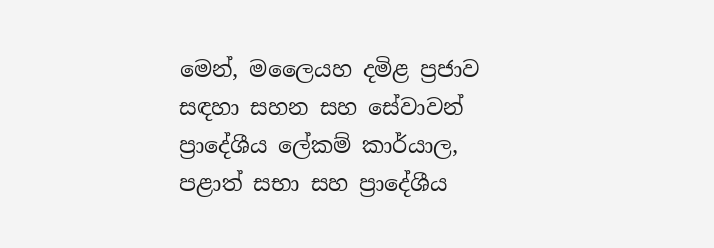මෙන්, මලෛයහ දමිළ ප්‍රජාව සඳහා සහන සහ සේවාවන් ප්‍රාදේශීය ලේකම් කාර්යාල, පළාත් සභා සහ ප්‍රාදේශීය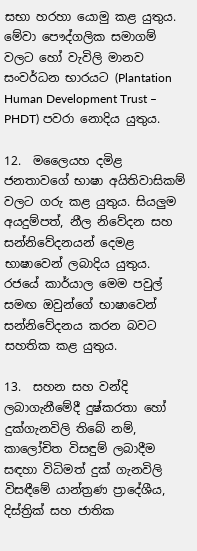සභා හරහා යොමු කළ යුතුය. මේවා පෞද්ගලික සමාගම් වලට හෝ වැවිලි මානව සංවර්ධන භාරයට (Plantation Human Development Trust – PHDT) පවරා නොදිය යුතුය.

12.  මලෛයහ දමිළ ජනතාවගේ භාෂා අයිතිවාසිකම් වලට ගරු කළ යුතුය. සියලුම අයදුම්පත්, නීල නිවේදන සහ සන්නිවේදනයන් දෙමළ භාෂාවෙන් ලබාදිය යුතුය. රජයේ කාර්යාල මෙම පවුල් සමඟ ඔවුන්ගේ භාෂාවෙන් සන්නිවේදනය කරන බවට සහතික කළ යුතුය.

13.  සහන සහ වන්දි ලබාගැනීමේදී දුෂ්කරතා හෝ දුක්ගැනවිලි තිබේ නම්, කාලෝචිත විසඳුම් ලබාදීම සඳහා විධිමත් දුක් ගැනවිලි විසඳීමේ යාන්ත්‍රණ ප්‍රාදේශීය, දිස්ත්‍රික් සහ ජාතික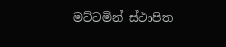මට්ටමින් ස්ථාපිත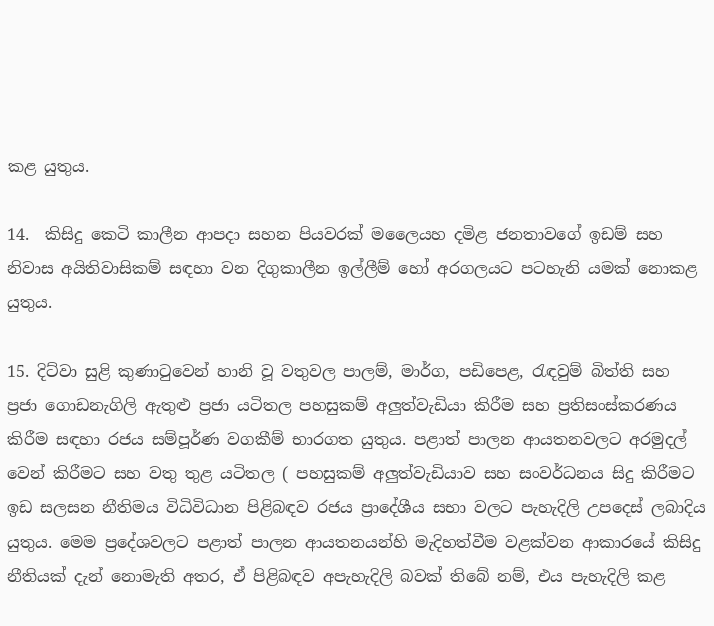කළ යුතුය.

14.  කිසිදු කෙටි කාලීන ආපදා සහන පියවරක් මලෛයහ දමිළ ජනතාවගේ ඉඩම් සහ නිවාස අයිතිවාසිකම් සඳහා වන දිගුකාලීන ඉල්ලීම් හෝ අරගලයට පටහැනි යමක් නොකළ යුතුය.

15. දිට්වා සුළි කුණාටුවෙන් හානි වූ වතුවල පාලම්, මාර්ග, පඩිපෙළ, රැඳවුම් බිත්ති සහ ප්‍රජා ගොඩනැගිලි ඇතුළු ප්‍රජා යටිතල පහසුකම් අලුත්වැඩියා කිරීම සහ ප්‍රතිසංස්කරණය කිරීම සඳහා රජය සම්පූර්ණ වගකීම් භාරගත යුතුය. පළාත් පාලන ආයතනවලට අරමුදල් වෙන් කිරීමට සහ වතු තුළ යටිතල ( පහසුකම් අලුත්වැඩියාව සහ සංවර්ධනය සිදු කිරීමට ඉඩ සලසන නීතිමය විධිවිධාන පිළිබඳව රජය ප්‍රාදේශීය සභා වලට පැහැදිලි උපදෙස් ලබාදිය යුතුය. මෙම ප්‍රදේශවලට පළාත් පාලන ආයතනයන්හි මැදිහත්වීම වළක්වන ආකාරයේ කිසිදු නීතියක් දැන් නොමැති අතර, ඒ පිළිබඳව අපැහැදිලි බවක් තිබේ නම්, එය පැහැදිලි කළ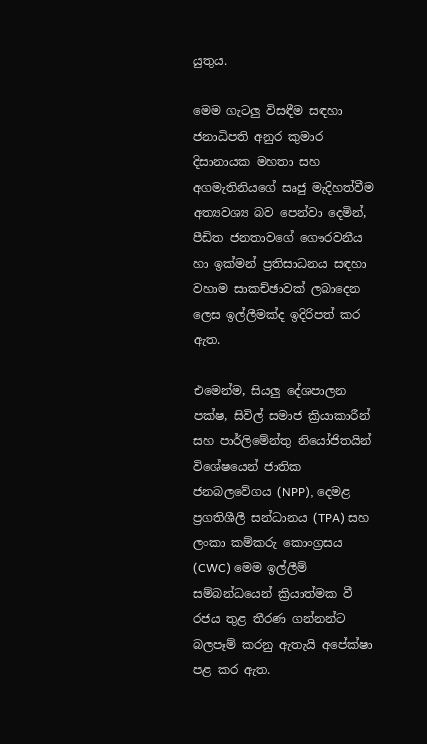යුතුය.

මෙම ගැටලු විසඳීම සඳහා ජනාධිපති අනුර කුමාර දිසානායක මහතා සහ අගමැතිනියගේ සෘජු මැදිහත්වීම අත්‍යවශ්‍ය බව පෙන්වා දෙමින්, පීඩිත ජනතාවගේ ගෞරවනීය හා ඉක්මන් ප්‍රතිසාධනය සඳහා වහාම සාකච්ඡාවක් ලබාදෙන ලෙස ඉල්ලීමක්ද ඉදිරිපත් කර ඇත.

එමෙන්ම, සියලු දේශපාලන පක්ෂ, සිවිල් සමාජ ක්‍රියාකාරීන් සහ පාර්ලිමේන්තු නියෝජිතයින් විශේෂයෙන් ජාතික ජනබලවේගය (NPP), දෙමළ ප්‍රගතිශීලී සන්ධානය (TPA) සහ ලංකා කම්කරු කොංග්‍රසය (CWC) මෙම ඉල්ලීම් සම්බන්ධයෙන් ක්‍රියාත්මක වී රජය තුළ තීරණ ගන්නන්ට බලපෑම් කරනු ඇතැයි අපේක්ෂා පළ කර ඇත.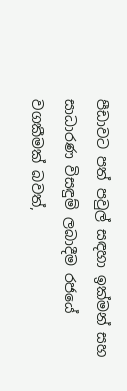පීඩාවට පත් පවුල් සඳහා ඉක්මන් සහ සාධාරණ විසඳුම් ලබාදීම රජයේ වගකීමක් බවත්,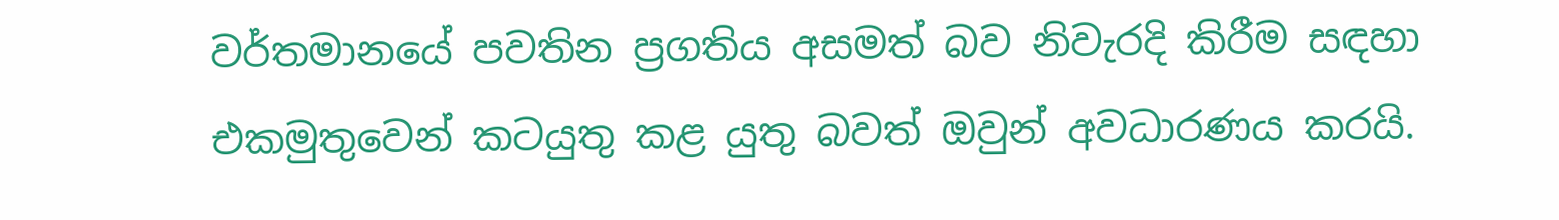වර්තමානයේ පවතින ප්‍රගතිය අසමත් බව නිවැරදි කිරීම සඳහා එකමුතුවෙන් කටයුතු කළ යුතු බවත් ඔවුන් අවධාරණය කරයි.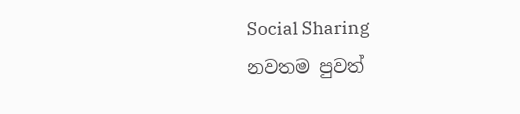Social Sharing
නවතම පුවත්